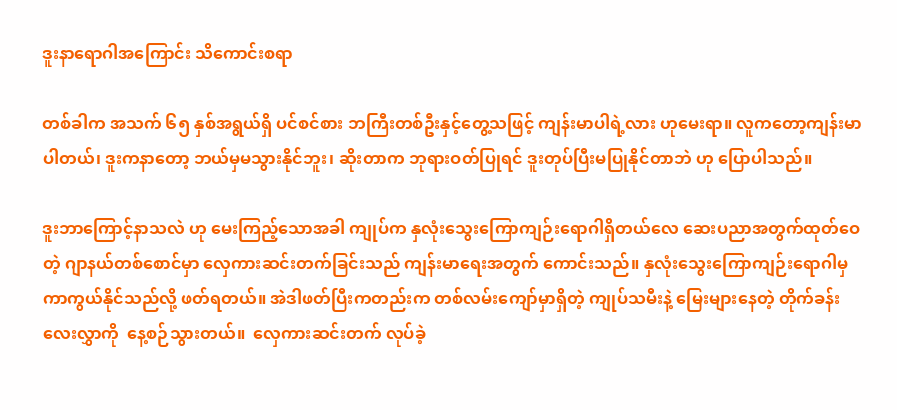ဒူးနာရောဂါအကြောင်း သိကောင်းစရာ

တစ်ခါက အသက် ၆၅ နှစ်အရွယ်ရှိ ပင်စင်စား ဘကြီးတစ်ဦးနှင့်တွေ့သဖြင့် ကျန်းမာပါရဲ့လား ဟုမေးရာ။ လူကတော့ကျန်းမာပါတယ်၊ ဒူးကနာတော့ ဘယ်မှမသွားနိုင်ဘူး၊ ဆိုးတာက ဘုရားဝတ်ပြုရင် ဒူးတုပ်ပြီးမပြုနိုင်တာဘဲ ဟု ပြောပါသည်။

ဒူးဘာကြောင့်နာသလဲ ဟု မေးကြည့်သောအခါ ကျုပ်က နှလုံးသွေးကြောကျဉ်းရောဂါရှိတယ်လေ ဆေးပညာအတွက်ထုတ်ဝေတဲ့ ဂျာနယ်တစ်စောင်မှာ လှေကားဆင်းတက်ခြင်းသည် ကျန်းမာရေးအတွက် ကောင်းသည်။ နှလုံးသွေးကြောကျဉ်းရောဂါမှ ကာကွယ်နိုင်သည်လို့ ဖတ်ရတယ်။ အဲဒါဖတ်ပြီးကတည်းက တစ်လမ်းကျော်မှာရှိတဲ့ ကျုပ်သမီးနဲ့ မြေးများနေတဲ့ တိုက်ခန်းလေးလွှာကို  နေ့စဉ်သွားတယ်။  လှေကားဆင်းတက် လုပ်ခဲ့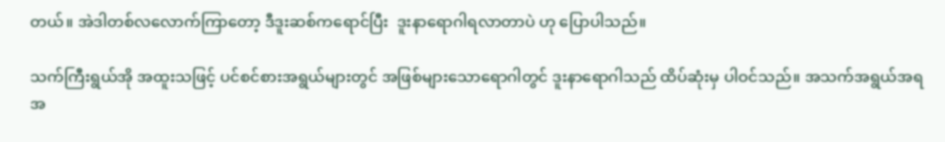တယ်။ အဲဒါတစ်လလောက်ကြာတော့ ဒီဒူးဆစ်ကရောင်ပြီး  ဒူးနာရောဂါရလာတာပဲ ဟု ပြောပါသည်။

သက်ကြီးရွယ်အို အထူးသဖြင့် ပင်စင်စားအရွယ်များတွင် အဖြစ်များသောရောဂါတွင် ဒူးနာရောဂါသည် ထိပ်ဆုံးမှ ပါဝင်သည်။ အသက်အရွယ်အရ အ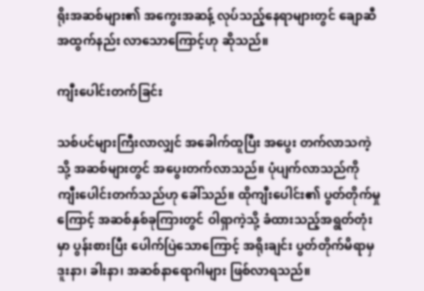ရိုးအဆစ်များ၏ အကွေးအဆန့် လုပ်သည့်နေရာများတွင် ချောဆီ အထွက်နည်း လာသောကြောင့်ဟု ဆိုသည်။

ကျီးပေါင်းတက်ခြင်း

သစ်ပင်များကြီးလာလျှင် အခေါက်ထူပြီး အပွေး တက်လာသကဲ့သို့ အဆစ်များတွင် အပွေးတက်လာသည်။ ပုံပျက်လာသည်ကို ကျီးပေါင်းတက်သည်ဟု ခေါ်သည်။ ထိုကျီးပေါင်း၏ ပွတ်တိုက်မှုကြောင့် အဆစ်နှစ်ခုကြားတွင် ဝါရှာကဲ့သို့ ခံထားသည့်အရွတ်တုံးမှာ ပွန်းစားပြီး ပေါက်ပြဲသောကြောင့် အရိုးချင်း ပွတ်တိုက်မိရာမှ ဒူးနာ၊ ခါးနာ၊ အဆစ်နာရောဂါများ ဖြစ်လာရသည်။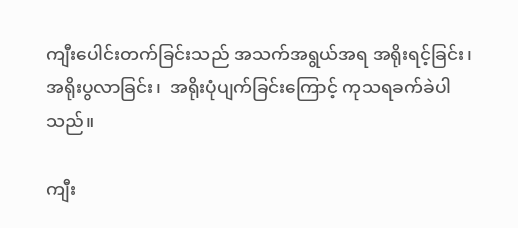ကျီးပေါင်းတက်ခြင်းသည် အသက်အရွယ်အရ အရိုးရင့်ခြင်း၊  အရိုးပွလာခြင်း၊  အရိုးပုံပျက်ခြင်းကြောင့် ကုသရခက်ခဲပါသည်။

ကျီး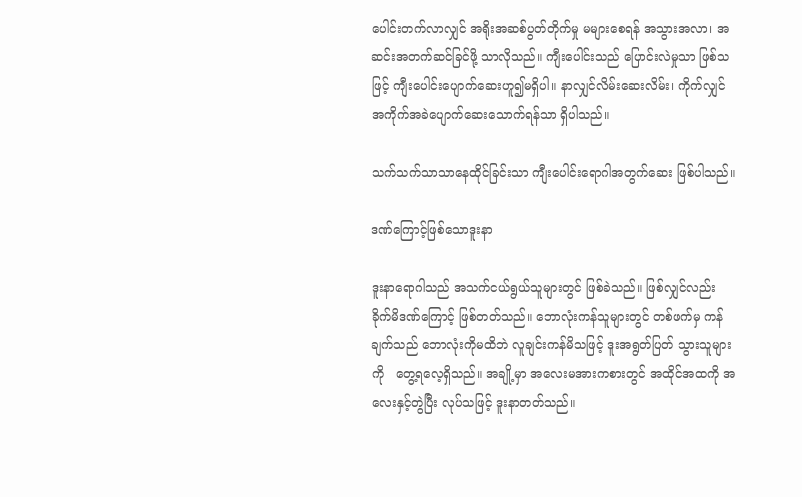ပေါင်းတက်လာလျှင် အရိုးအဆစ်ပွတ်တိုက်မှု မများစေရန် အသွားအလာ၊ အဆင်းအတက်ဆင်ခြင်ဖို့ သာလိုသည်။ ကျီးပေါင်းသည် ပြောင်းလဲမှုသာ ဖြစ်သဖြင့် ကျီးပေါင်းပျောက်ဆေးဟူ၍မရှိပါ။ နာလျှင်လိမ်းဆေးလိမ်း၊ ကိုက်လျှင် အကိုက်အခဲပျောက်ဆေးသောက်ရန်သာ ရှိပါသည်။

သက်သက်သာသာနေထိုင်ခြင်းသာ ကျီးပေါင်းရောဂါအတွက်ဆေး ဖြစ်ပါသည်။

ဒဏ်ကြောင့်ဖြစ်သောဒူးနာ

ဒူးနာရောဂါသည် အသက်ငယ်ရွယ်သူများတွင် ဖြစ်ခဲသည်။ ဖြစ်လျှင်လည်း ခိုက်မိဒဏ်ကြောင့် ဖြစ်တတ်သည်။ ဘောလုံးကန်သူများတွင် တစ်ဖက်မှ ကန်ချက်သည် ဘောလုံးကိုမထိဘဲ လူချင်းကန်မိသဖြင့် ဒူးအရွတ်ပြတ် သွားသူများကို   တွေ့ရလေ့ရှိသည်။ အချို့မှာ အလေးမအားကစားတွင် အထိုင်အထကို အလေးနှင့်တွဲပြီး လုပ်သဖြင့် ဒူးနာတတ်သည်။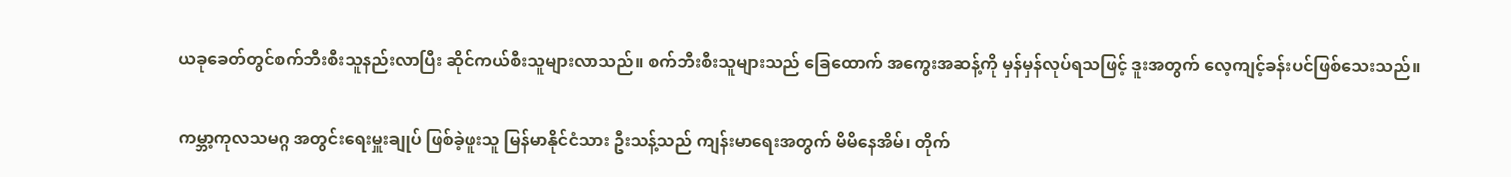ယခုခေတ်တွင်စက်ဘီးစီးသူနည်းလာပြီး ဆိုင်ကယ်စီးသူများလာသည်။ စက်ဘီးစီးသူများသည် ခြေထောက် အကွေးအဆန့်ကို မှန်မှန်လုပ်ရသဖြင့် ဒူးအတွက် လေ့ကျင့်ခန်းပင်ဖြစ်သေးသည်။

ကမ္ဘာ့ကုလသမဂ္ဂ အတွင်းရေးမှူးချုပ် ဖြစ်ခဲ့ဖူးသူ မြန်မာနိုင်ငံသား ဦးသန့်သည် ကျန်းမာရေးအတွက် မိမိနေအိမ်၊ တိုက်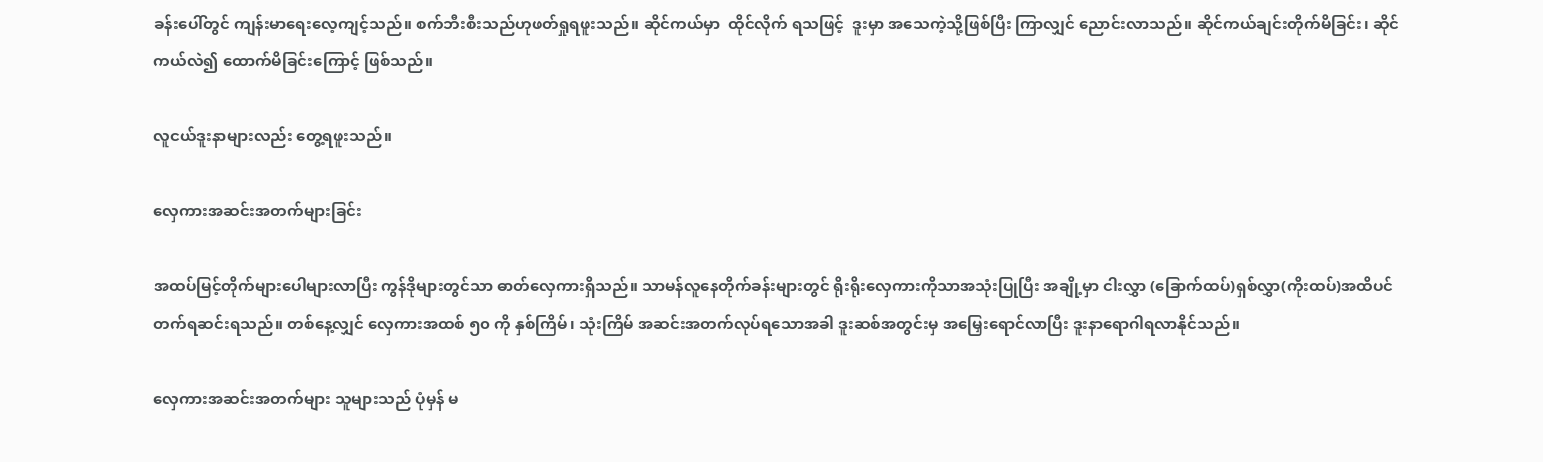ခန်းပေါ်တွင် ကျန်းမာရေးလေ့ကျင့်သည်။ စက်ဘီးစီးသည်ဟုဖတ်ရှုရဖူးသည်။ ဆိုင်ကယ်မှာ  ထိုင်လိုက် ရသဖြင့်  ဒူးမှာ အသေကဲ့သို့ဖြစ်ပြီး ကြာလျှင် ညောင်းလာသည်။ ဆိုင်ကယ်ချင်းတိုက်မိခြင်း၊ ဆိုင်ကယ်လဲ၍ ထောက်မိခြင်းကြောင့် ဖြစ်သည်။

လူငယ်ဒူးနာများလည်း တွေ့ရဖူးသည်။

လှေကားအဆင်းအတက်များခြင်း

အထပ်မြင့်တိုက်များပေါများလာပြီး ကွန်ဒိုများတွင်သာ ဓာတ်လှေကားရှိသည်။ သာမန်လူနေတိုက်ခန်းများတွင် ရိုးရိုးလှေကားကိုသာအသုံးပြုပြီး အချို့မှာ ငါးလွှာ (ခြောက်ထပ်)ရှစ်လွှာ(ကိုးထပ်)အထိပင် တက်ရဆင်းရသည်။ တစ်နေ့လျှင် လှေကားအထစ် ၅၀ ကို နှစ်ကြိမ်၊ သုံးကြိမ် အဆင်းအတက်လုပ်ရသောအခါ ဒူးဆစ်အတွင်းမှ အမြှေးရောင်လာပြီး ဒူးနာရောဂါရလာနိုင်သည်။

လှေကားအဆင်းအတက်များ သူများသည် ပုံမှန် မ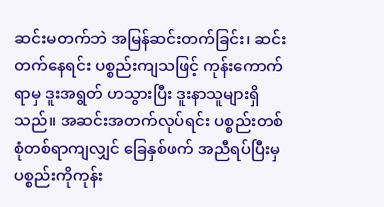ဆင်းမတက်ဘဲ အမြန်ဆင်းတက်ခြင်း၊ ဆင်းတက်နေရင်း ပစ္စည်းကျသဖြင့် ကုန်းကောက်ရာမှ ဒူးအရွတ် ဟသွားပြီး ဒူးနာသူများရှိသည်။ အဆင်းအတက်လုပ်ရင်း ပစ္စည်းတစ်စုံတစ်ရာကျလျှင် ခြေနှစ်ဖက် အညီရပ်ပြီးမှ ပစ္စည်းကိုကုန်း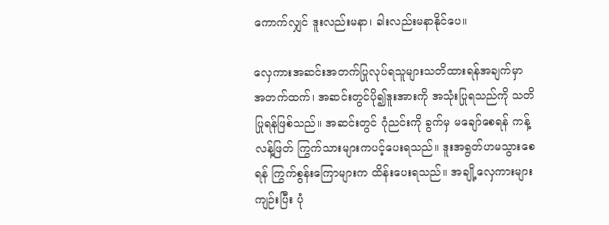ကောက်လျှင် ဒူးလည်းမနာ၊ ခါးလည်းမနာနိုင်ပေ။

လှေကားအဆင်းအတက်ပြုလုပ်ရသူများသတိထားရန်အချက်မှာ အတက်ထက်၊ အဆင်းတွင်ပို၍ဒူးအားကို အသုံးပြုရသည်ကို သတိပြုရန်ဖြစ်သည်။ အဆင်းတွင် ဂုံညင်းကို ခွက်မှ မချော်စေရန် ကန့်လန့်ဖြတ် ကြွက်သားများကပင့်ပေးရသည်။ ဒူးအရွတ်ဟမသွားစေရန် ကြွက်စွန်းကြောများက ထိန်းပေးရသည်။ အချို့လှေကားများကျဉ်းပြီး ပုံ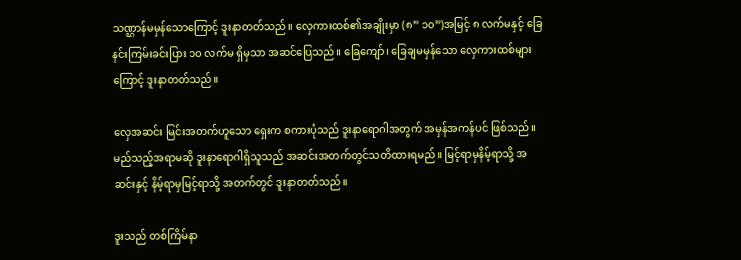သဏ္ဌာန်မမှန်သောကြောင့် ဒူးနာတတ်သည်။ လှေကားထစ်၏အချိုးမှာ (၈” ၁၀”)အမြင့် ၈ လက်မနှင့် ခြေနင်းကြမ်းခင်းပြား ၁၀ လက်မ ရှိမှသာ အဆင်ပြေသည်။ ခြေကျော်၊ ခြေချမမှန်သော လှေကားထစ်များကြောင့် ဒူးနာတတ်သည်။

လှေအဆင်း မြင်းအတက်ဟူသော ရှေးက စကားပုံသည် ဒူးနာရောဂါအတွက် အမှန်အကန်ပင် ဖြစ်သည်။ မည်သည့်အရာမဆို ဒူးနာရောဂါရှိသူသည် အဆင်းအတက်တွင်သတိထားရမည်။ မြင့်ရာမှနိမ့်ရာသို့ အဆင်းနှင့် နိမ့်ရာမှမြင့်ရာသို့ အတက်တွင် ဒူးနာတတ်သည်။

ဒူးသည် တစ်ကြိမ်နာ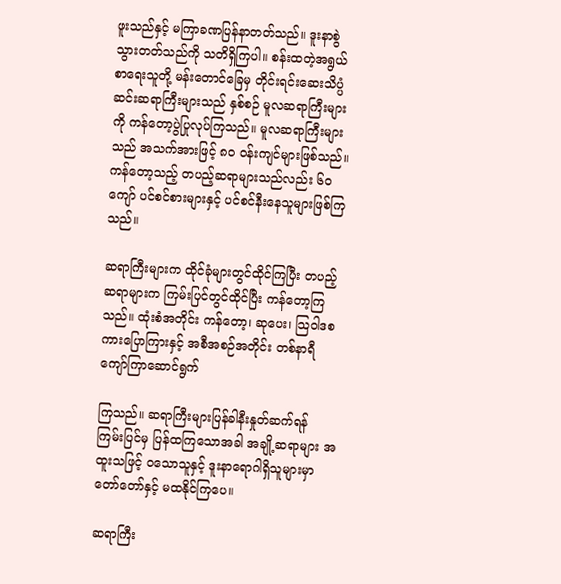ဖူးသည်နှင့် မကြာခဏပြန်နာတတ်သည်။ ဒူးနာစွဲသွားတတ်သည်ကို သတိရှိကြပါ။ စန်းထတဲ့အရွယ်စာရေးသူတို့ မန်းတောင်ခြေမှ တိုင်းရင်းဆေးသိပ္ပံဆင်းဆရာကြီးများသည် နှစ်စဉ် မူလဆရာကြီးများကို ကန်တော့ပွဲပြုလုပ်ကြသည်။ မူလဆရာကြီးများသည် အသက်အားဖြင့် ၈၀ ဝန်းကျင်များဖြစ်သည်။ ကန်တော့သည့် တပည့်ဆရာများသည်လည်း ၆၀ ကျော် ပင်စင်စားများနှင့် ပင်စင်နီးနေသူများဖြစ်ကြသည်။

ဆရာကြီးများက ထိုင်ခုံများတွင်ထိုင်ကြပြီး တပည့်ဆရာများက ကြမ်းပြင်တွင်ထိုင်ပြီး ကန်တော့ကြသည်။ ထုံးစံအတိုင်း ကန်တော့၊ ဆုပေး၊ သြဝါဒစကားပြောကြားနှင့် အစီအစဉ်အတိုင်း တစ်နာရီကျော်ကြာဆောင်ရွက်

ကြသည်။ ဆရာကြီးများပြန်ခါနီးနှုတ်ဆက်ရန် ကြမ်းပြင်မှ ပြန်ထကြသောအခါ အချို့ဆရာများ အထူးသဖြင့် ဝသောသူနှင့် ဒူးနာရောဂါရှိသူများမှာ တော်တော်နှင့် မထနိုင်ကြပေ။

ဆရာကြီး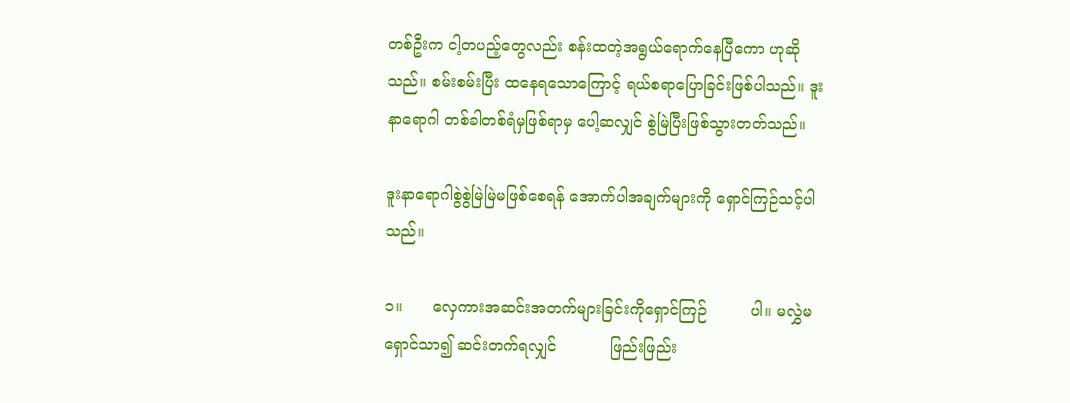တစ်ဦးက ငါ့တပည့်တွေလည်း စန်းထတဲ့အရွယ်ရောက်နေပြီကော ဟုဆိုသည်။ စမ်းစမ်းပြီး ထနေရသောကြောင့် ရယ်စရာပြောခြင်းဖြစ်ပါသည်။ ဒူးနာရောဂါ တစ်ခါတစ်ရံမှဖြစ်ရာမှ ပေါ့ဆလျှင် စွဲမြဲပြီးဖြစ်သွားတတ်သည်။

ဒူးနာရောဂါစွဲစွဲမြဲမြဲမဖြစ်စေရန် အောက်ပါအချက်များကို ရှောင်ကြဉ်သင့်ပါသည်။

၁။      လှေကားအဆင်းအတက်များခြင်းကိုရှောင်ကြဉ်         ပါ။ မလွှဲမရှောင်သာ၍ ဆင်းတက်ရလျှင်           ဖြည်းဖြည်း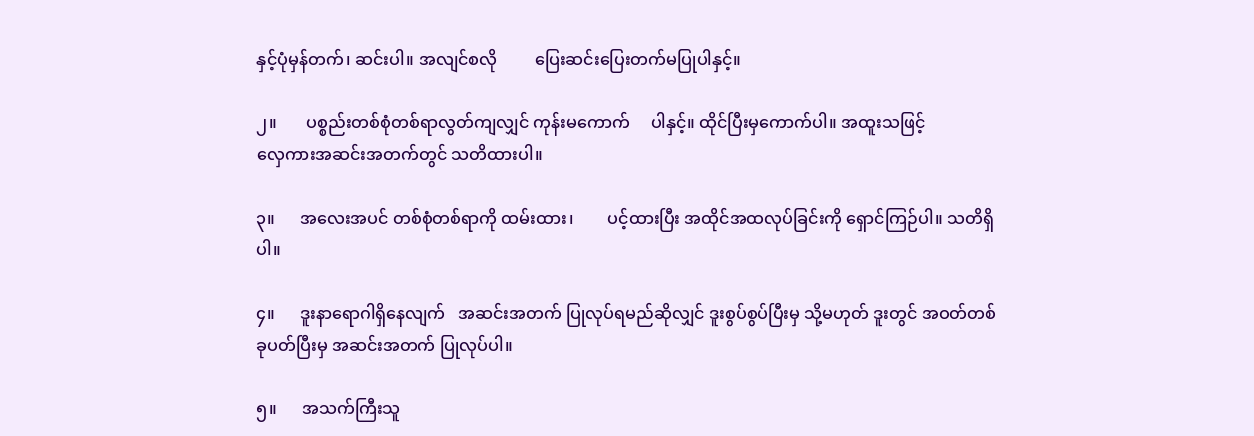နှင့်ပုံမှန်တက်၊ ဆင်းပါ။ အလျင်စလို         ပြေးဆင်းပြေးတက်မပြုပါနှင့်။

၂။       ပစ္စည်းတစ်စုံတစ်ရာလွတ်ကျလျှင် ကုန်းမကောက်     ပါနှင့်။ ထိုင်ပြီးမှကောက်ပါ။ အထူးသဖြင့်           လှေကားအဆင်းအတက်တွင် သတိထားပါ။

၃။      အလေးအပင် တစ်စုံတစ်ရာကို ထမ်းထား၊        ပင့်ထားပြီး အထိုင်အထလုပ်ခြင်းကို ရှောင်ကြဉ်ပါ။ သတိရှိပါ။

၄။      ဒူးနာရောဂါရှိနေလျက်   အဆင်းအတက် ပြုလုပ်ရမည်ဆိုလျှင် ဒူးစွပ်စွပ်ပြီးမှ သို့မဟုတ် ဒူးတွင် အဝတ်တစ်ခုပတ်ပြီးမှ အဆင်းအတက် ပြုလုပ်ပါ။

၅။      အသက်ကြီးသူ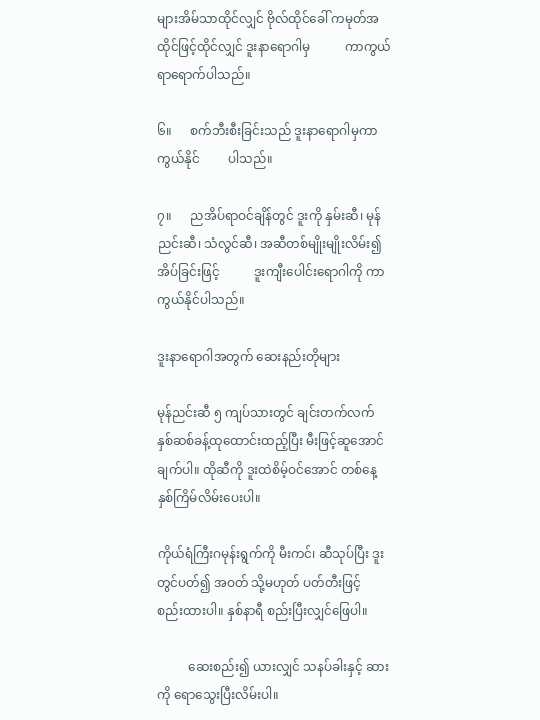များအိမ်သာထိုင်လျှင် ဗိုလ်ထိုင်ခေါ် ကမုတ်အထိုင်ဖြင့်ထိုင်လျှင် ဒူးနာရောဂါမှ           ကာကွယ်ရာရောက်ပါသည်။

၆။      စက်ဘီးစီးခြင်းသည် ဒူးနာရောဂါမှကာကွယ်နိုင်         ပါသည်။

၇။      ညအိပ်ရာဝင်ချိန်တွင် ဒူးကို နှမ်းဆီ၊ မုန်ညင်းဆီ၊ သံလွင်ဆီ၊ အဆီတစ်မျိုးမျိုးလိမ်း၍ အိပ်ခြင်းဖြင့်           ဒူးကျီးပေါင်းရောဂါကို ကာကွယ်နိုင်ပါသည်။

ဒူးနာရောဂါအတွက် ဆေးနည်းတိုများ

မုန်ညင်းဆီ ၅ ကျပ်သားတွင် ချင်းတက်လက်   နှစ်ဆစ်ခန့်ထုထောင်းထည့်ပြီး မီးဖြင့်ဆူအောင်           ချက်ပါ။ ထိုဆီကို ဒူးထဲစိမ့်ဝင်အောင် တစ်နေ့ နှစ်ကြိမ်လိမ်းပေးပါ။

ကိုယ်ရံကြီးဂမုန်းရွက်ကို မီးကင်၊ ဆီသုပ်ပြီး ဒူးတွင်ပတ်၍ အဝတ် သို့မဟုတ် ပတ်တီးဖြင့်           စည်းထားပါ။ နှစ်နာရီ စည်းပြီးလျှင်ဖြေပါ။

          ဆေးစည်း၍ ယားလျှင် သနပ်ခါးနှင့် ဆားကို ရောသွေးပြီးလိမ်းပါ။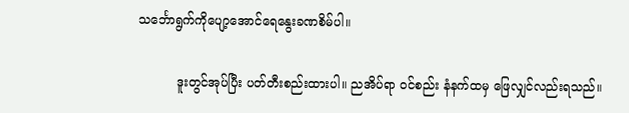သင်္ဘောရွက်ကိုပျော့အောင်ရေနွေးခဏစိမ်ပါ။

          ဒူးတွင်အုပ်ပြီး ပတ်တီးစည်းထားပါ။ ညအိပ်ရာ ဝင်စည်း နံနက်ထမှ ဖြေလျှင်လည်းရသည်။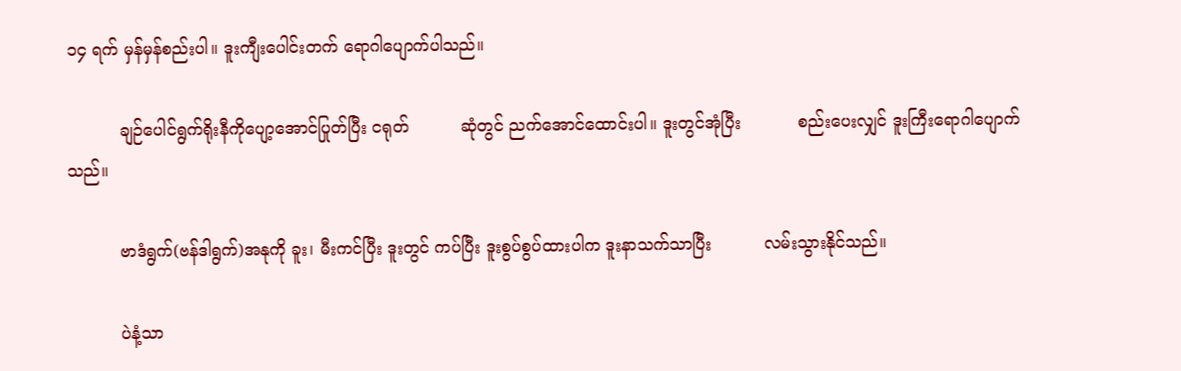၁၄ ရက် မှန်မှန်စည်းပါ။ ဒူးကျီးပေါင်းတက် ရောဂါပျောက်ပါသည်။

          ချဉ်ပေါင်ရွက်ရိုးနီကိုပျော့အောင်ပြုတ်ပြီး ငရုတ်          ဆုံတွင် ညက်အောင်ထောင်းပါ။ ဒူးတွင်အုံပြီး           စည်းပေးလျှင် ဒူးကြီးရောဂါပျောက်သည်။

          ဗာဒံရွက်(ဗန်ဒါရွက်)အနုကို ခူး၊ မီးကင်ပြီး ဒူးတွင် ကပ်ပြီး ဒူးစွပ်စွပ်ထားပါက ဒူးနာသက်သာပြီး          လမ်းသွားနိုင်သည်။

          ပဲနံ့သာ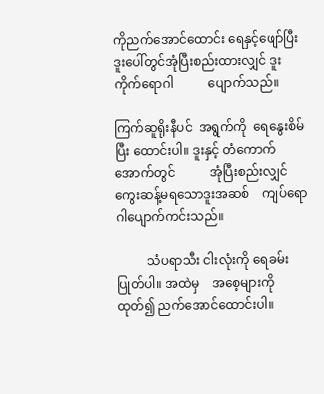ကိုညက်အောင်ထောင်း ရေနှင့်ဖျော်ပြီး ဒူးပေါ်တွင်အုံပြီးစည်းထားလျှင် ဒူးကိုက်ရောဂါ           ပျောက်သည်။

ကြက်ဆူရိုးနီပင်  အရွက်ကို  ရေနွေးစိမ်ပြီး ထောင်းပါ။ ဒူးနှင့် တံကောက်အောက်တွင်           အုံပြီးစည်းလျှင် ကွေးဆန့်မရသောဒူးအဆစ်    ကျပ်ရောဂါပျောက်ကင်းသည်။

          သံပရာသီး ငါးလုံးကို ရေခမ်းပြုတ်ပါ။ အထဲမှ    အစေ့များကိုထုတ်၍ ညက်အောင်ထောင်းပါ။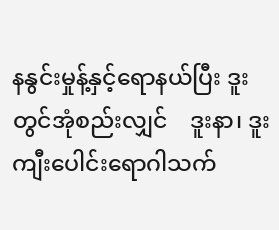နနွင်းမှုန့်နှင့်ရောနယ်ပြီး ဒူးတွင်အုံစည်းလျှင်    ဒူးနာ၊ ဒူးကျီးပေါင်းရောဂါသက်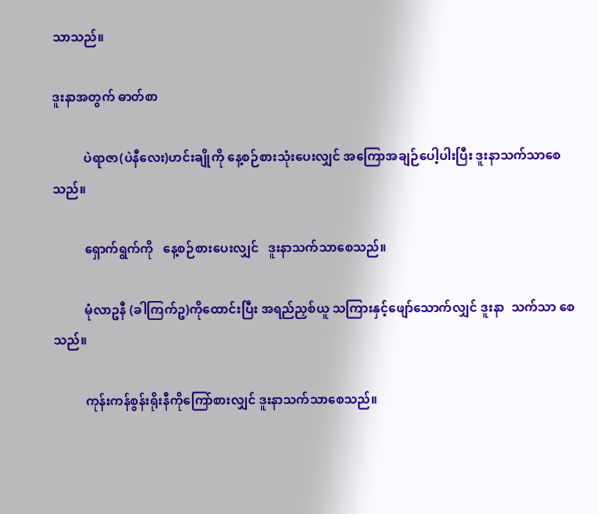သာသည်။

ဒူးနာအတွက် ဓာတ်စာ

          ပဲရာဇာ(ပဲနီလေး)ဟင်းချိုကို နေ့စဉ်စားသုံးပေးလျှင် အကြောအချဉ်ပေါ့ပါးပြီး ဒူးနာသက်သာစေသည်။

          ရှောက်ရွက်ကို   နေ့စဉ်စားပေးလျှင်   ဒူးနာသက်သာစေသည်။

          မုံလာဥနီ (ခါကြက်ဥ)ကိုထောင်းပြီး အရည်ညှစ်ယူ သကြားနှင့်ဖျော်သောက်လျှင် ဒူးနာ  သက်သာ စေသည်။

          ကုန်းကန်စွန်းရိုးနီကိုကြော်စားလျှင် ဒူးနာသက်သာစေသည်။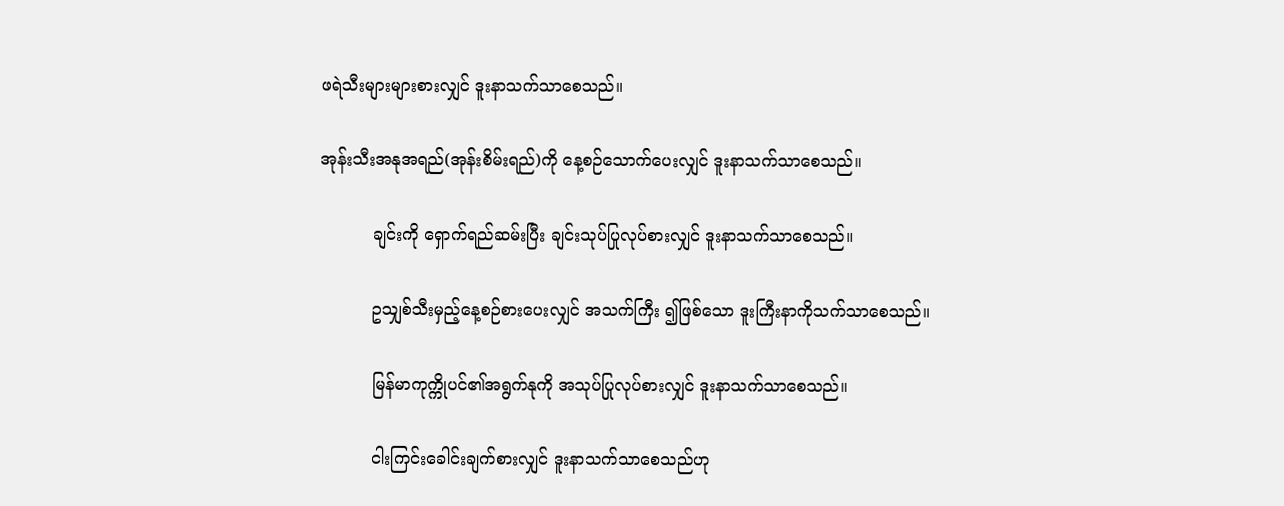ဖရဲသီးများများစားလျှင် ဒူးနာသက်သာစေသည်။

အုန်းသီးအနုအရည်(အုန်းစိမ်းရည်)ကို နေ့စဉ်သောက်ပေးလျှင် ဒူးနာသက်သာစေသည်။

          ချင်းကို ရှောက်ရည်ဆမ်းပြီး ချင်းသုပ်ပြုလုပ်စားလျှင် ဒူးနာသက်သာစေသည်။

          ဥသျှစ်သီးမှည့်နေ့စဉ်စားပေးလျှင် အသက်ကြီး ၍ဖြစ်သော ဒူးကြီးနာကိုသက်သာစေသည်။

          မြန်မာကုက္ကိုပင်၏အရွက်နုကို အသုပ်ပြုလုပ်စားလျှင် ဒူးနာသက်သာစေသည်။

          ငါးကြင်းခေါင်းချက်စားလျှင် ဒူးနာသက်သာစေသည်ဟု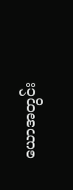ယောအတွင်း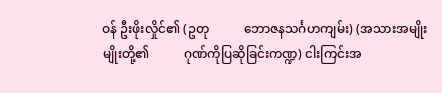ဝန် ဦးဖိုးလှိုင်၏ (ဥတု           ဘောဇနသင်္ဂဟကျမ်း) (အသားအမျိုးမျိုးတို့၏           ဂုဏ်ကိုပြဆိုခြင်းကဏ္ဍ) ငါးကြင်းအ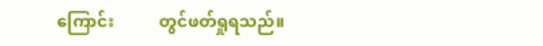ကြောင်း           တွင်ဖတ်ရှုရသည်။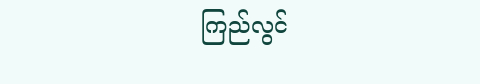ကြည်လွင်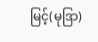မြင့်(မုဒြာ)